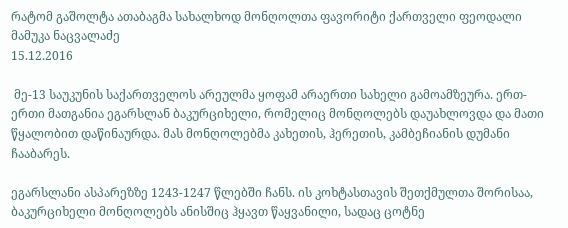რატომ გაშოლტა ათაბაგმა სახალხოდ მონღოლთა ფავორიტი ქართველი ფეოდალი
მამუკა ნაცვალაძე
15.12.2016

 მე-13 საუკუნის საქართველოს არეულმა ყოფამ არაერთი სახელი გამოამზეურა. ერთ-ერთი მათგანია ეგარსლან ბაკურციხელი, რომელიც მონღოლებს დაუახლოვდა და მათი წყალობით დაწინაურდა. მას მონღოლებმა კახეთის, ჰერეთის, კამბეჩიანის დუმანი ჩააბარეს.

ეგარსლანი ასპარეზზე 1243-1247 წლებში ჩანს. ის კოხტასთავის შეთქმულთა შორისაა, ბაკურციხელი მონღოლებს ანისშიც ჰყავთ წაყვანილი, სადაც ცოტნე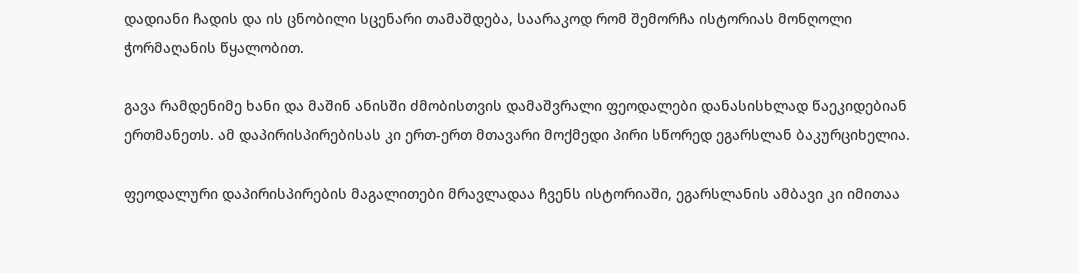დადიანი ჩადის და ის ცნობილი სცენარი თამაშდება, საარაკოდ რომ შემორჩა ისტორიას მონღოლი ჭორმაღანის წყალობით.

გავა რამდენიმე ხანი და მაშინ ანისში ძმობისთვის დამაშვრალი ფეოდალები დანასისხლად წაეკიდებიან ერთმანეთს. ამ დაპირისპირებისას კი ერთ-ერთ მთავარი მოქმედი პირი სწორედ ეგარსლან ბაკურციხელია.

ფეოდალური დაპირისპირების მაგალითები მრავლადაა ჩვენს ისტორიაში, ეგარსლანის ამბავი კი იმითაა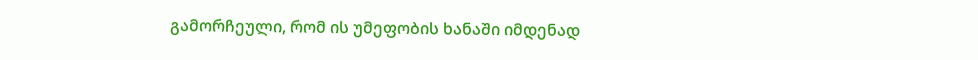გამორჩეული, რომ ის უმეფობის ხანაში იმდენად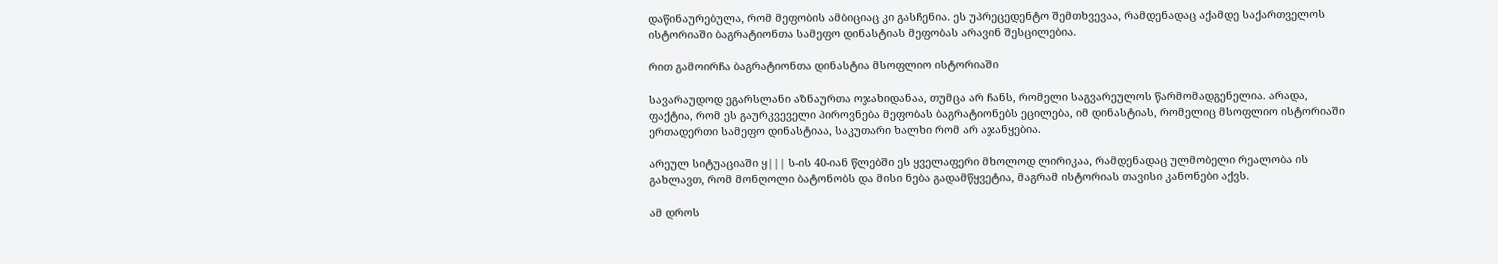დაწინაურებულა, რომ მეფობის ამბიციაც კი გასჩენია. ეს უპრეცედენტო შემთხვევაა, რამდენადაც აქამდე საქართველოს ისტორიაში ბაგრატიონთა სამეფო დინასტიას მეფობას არავინ შესცილებია.

რით გამოირჩა ბაგრატიონთა დინასტია მსოფლიო ისტორიაში

სავარაუდოდ ეგარსლანი აზნაურთა ოჯახიდანაა, თუმცა არ ჩანს, რომელი საგვარეულოს წარმომადგენელია. არადა, ფაქტია, რომ ეს გაურკვეველი პიროვნება მეფობას ბაგრატიონებს ეცილება, იმ დინასტიას, რომელიც მსოფლიო ისტორიაში ერთადერთი სამეფო დინასტიაა, საკუთარი ხალხი რომ არ აჯანყებია.

არეულ სიტუაციაში ყ||| ს-ის 40-იან წლებში ეს ყველაფერი მხოლოდ ლირიკაა, რამდენადაც ულმობელი რეალობა ის გახლავთ, რომ მონღოლი ბატონობს და მისი ნება გადამწყვეტია, მაგრამ ისტორიას თავისი კანონები აქვს.

ამ დროს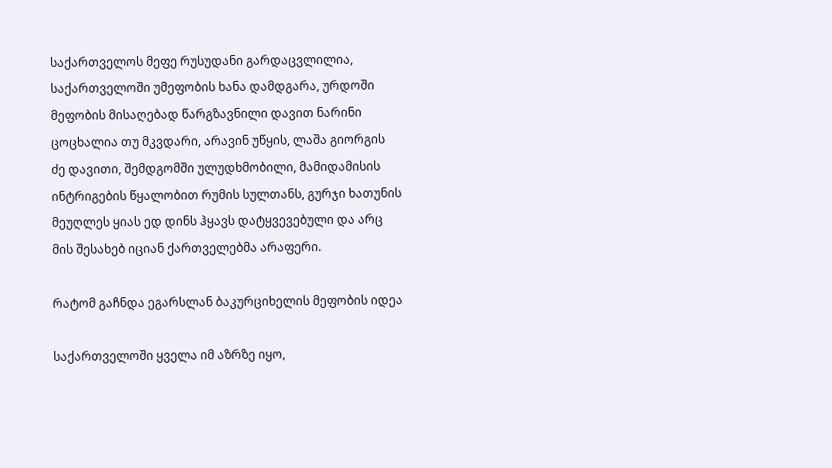საქართველოს მეფე რუსუდანი გარდაცვლილია, საქართველოში უმეფობის ხანა დამდგარა, ურდოში მეფობის მისაღებად წარგზავნილი დავით ნარინი ცოცხალია თუ მკვდარი, არავინ უწყის, ლაშა გიორგის ძე დავითი, შემდგომში ულუდხმობილი, მამიდამისის ინტრიგების წყალობით რუმის სულთანს, გურჯი ხათუნის მეუღლეს ყიას ედ დინს ჰყავს დატყვევებული და არც მის შესახებ იციან ქართველებმა არაფერი.

რატომ გაჩნდა ეგარსლან ბაკურციხელის მეფობის იდეა

საქართველოში ყველა იმ აზრზე იყო,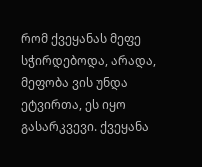რომ ქვეყანას მეფე სჭირდებოდა, არადა, მეფობა ვის უნდა ეტვირთა, ეს იყო გასარკვევი. ქვეყანა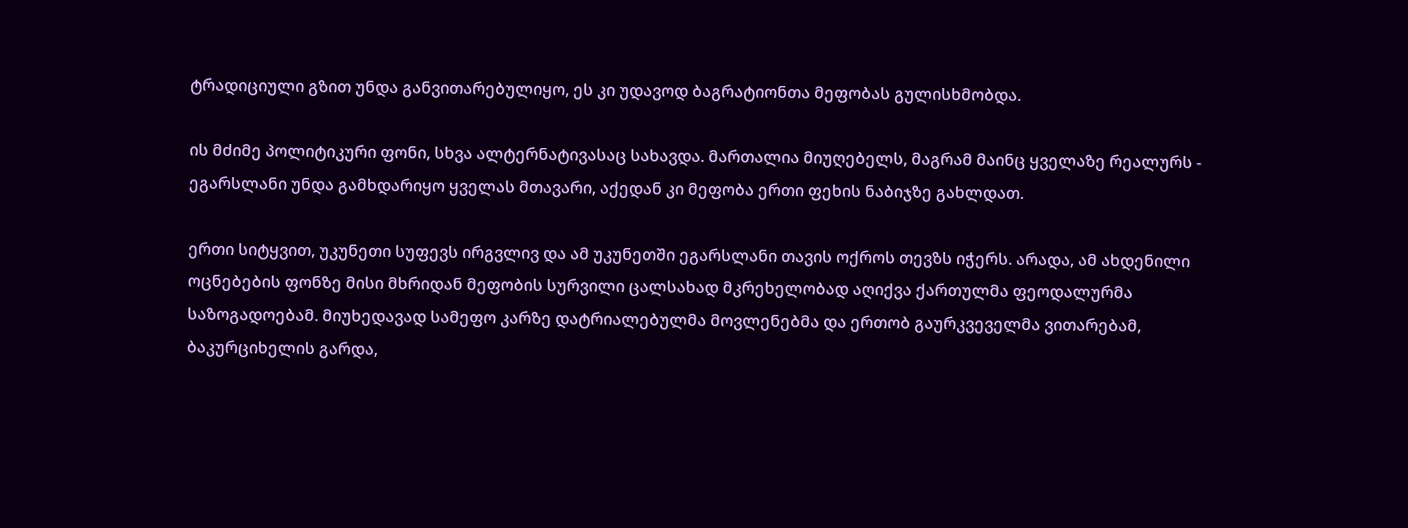ტრადიციული გზით უნდა განვითარებულიყო, ეს კი უდავოდ ბაგრატიონთა მეფობას გულისხმობდა.

ის მძიმე პოლიტიკური ფონი, სხვა ალტერნატივასაც სახავდა. მართალია მიუღებელს, მაგრამ მაინც ყველაზე რეალურს - ეგარსლანი უნდა გამხდარიყო ყველას მთავარი, აქედან კი მეფობა ერთი ფეხის ნაბიჯზე გახლდათ.

ერთი სიტყვით, უკუნეთი სუფევს ირგვლივ და ამ უკუნეთში ეგარსლანი თავის ოქროს თევზს იჭერს. არადა, ამ ახდენილი ოცნებების ფონზე მისი მხრიდან მეფობის სურვილი ცალსახად მკრეხელობად აღიქვა ქართულმა ფეოდალურმა საზოგადოებამ. მიუხედავად სამეფო კარზე დატრიალებულმა მოვლენებმა და ერთობ გაურკვეველმა ვითარებამ, ბაკურციხელის გარდა,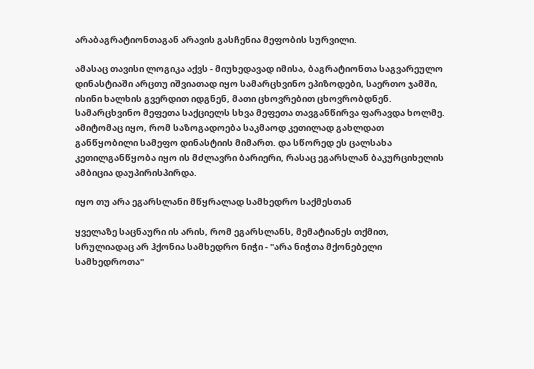არაბაგრატიონთაგან არავის გასჩენია მეფობის სურვილი.

ამასაც თავისი ლოგიკა აქვს - მიუხედავად იმისა, ბაგრატიონთა საგვარეულო დინასტიაში არცთუ იშვიათად იყო სამარცხვინო ეპიზოდები, საერთო ჯამში, ისინი ხალხის გვერდით იდგნენ, მათი ცხოვრებით ცხოვრობდნენ. სამარცხვინო მეფეთა საქციელს სხვა მეფეთა თავგანწირვა ფარავდა ხოლმე. ამიტომაც იყო, რომ საზოგადოება საკმაოდ კეთილად გახლდათ განწყობილი სამეფო დინასტიის მიმართ. და სწორედ ეს ცალსახა კეთილგანწყობა იყო ის მძლავრი ბარიერი, რასაც ეგარსლან ბაკურციხელის ამბიცია დაუპირისპირდა.

იყო თუ არა ეგარსლანი მწყრალად სამხედრო საქმესთან

ყველაზე საცნაური ის არის, რომ ეგარსლანს, მემატიანეს თქმით, სრულიადაც არ ჰქონია სამხედრო ნიჭი - "არა ნიჭთა მქონებელი სამხედროთა"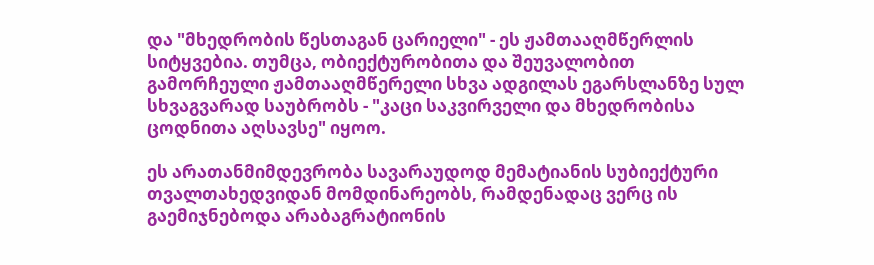და "მხედრობის წესთაგან ცარიელი" - ეს ჟამთააღმწერლის სიტყვებია. თუმცა, ობიექტურობითა და შეუვალობით გამორჩეული ჟამთააღმწერელი სხვა ადგილას ეგარსლანზე სულ სხვაგვარად საუბრობს - "კაცი საკვირველი და მხედრობისა ცოდნითა აღსავსე" იყოო.

ეს არათანმიმდევრობა სავარაუდოდ მემატიანის სუბიექტური თვალთახედვიდან მომდინარეობს, რამდენადაც ვერც ის გაემიჯნებოდა არაბაგრატიონის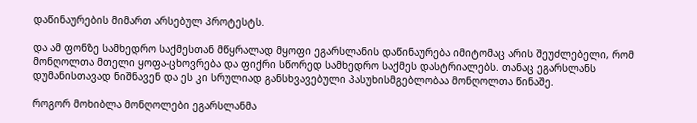დაწინაურების მიმართ არსებულ პროტესტს.

და ამ ფონზე სამხედრო საქმესთან მწყრალად მყოფი ეგარსლანის დაწინაურება იმიტომაც არის შეუძლებელი, რომ მონღოლთა მთელი ყოფა-ცხოვრება და ფიქრი სწორედ სამხედრო საქმეს დასტრიალებს. თანაც ეგარსლანს დუმანისთავად ნიშნავენ და ეს კი სრულიად განსხვავებული პასუხისმგებლობაა მონღოლთა წინაშე.

როგორ მოხიბლა მონღოლები ეგარსლანმა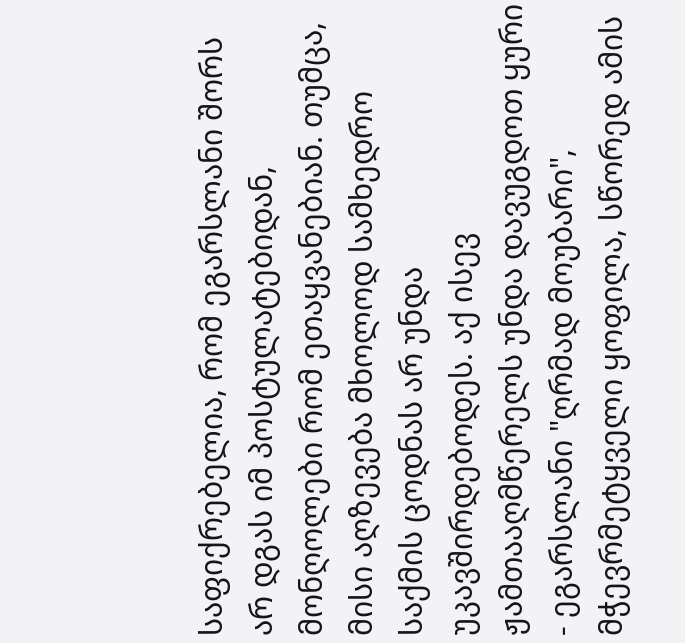საფიქრებელია, რომ ეგარსლანი შორს არ დგას იმ პოსტულატებიდან, მონღოლები რომ ეთაყვანებიან. თუმცა, მისი აღზევება მხოლოდ სამხედრო საქმის ცოდნას არ უნდა უკავშირდებოდეს. აქ ისევ ჟამთააღმწერელს უნდა დავუგდოთ ყური - ეგარსლანი "ღრმად მოუბარი", მჭევრმეტყველი ყოფილა, სწორედ ამის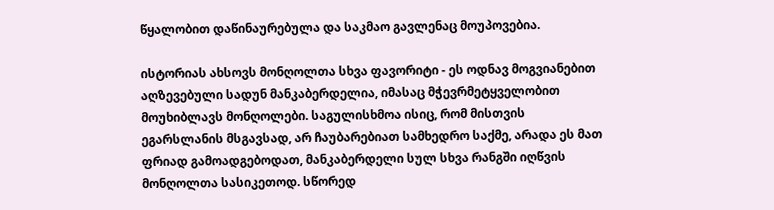წყალობით დაწინაურებულა და საკმაო გავლენაც მოუპოვებია.

ისტორიას ახსოვს მონღოლთა სხვა ფავორიტი - ეს ოდნავ მოგვიანებით აღზევებული სადუნ მანკაბერდელია, იმასაც მჭევრმეტყველობით მოუხიბლავს მონღოლები. საგულისხმოა ისიც, რომ მისთვის ეგარსლანის მსგავსად, არ ჩაუბარებიათ სამხედრო საქმე, არადა ეს მათ ფრიად გამოადგებოდათ, მანკაბერდელი სულ სხვა რანგში იღწვის მონღოლთა სასიკეთოდ. სწორედ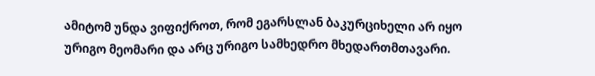ამიტომ უნდა ვიფიქროთ, რომ ეგარსლან ბაკურციხელი არ იყო ურიგო მეომარი და არც ურიგო სამხედრო მხედართმთავარი.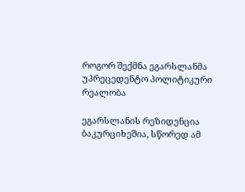როგორ შექმნა ეგარსლანმა უპრეცედენტო პოლიტიკური რეალობა

ეგარსლანის რეზიდენცია ბაკურციხეშია, სწორედ ამ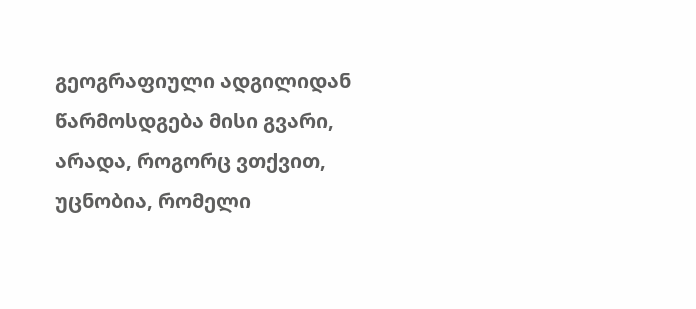გეოგრაფიული ადგილიდან წარმოსდგება მისი გვარი, არადა, როგორც ვთქვით, უცნობია, რომელი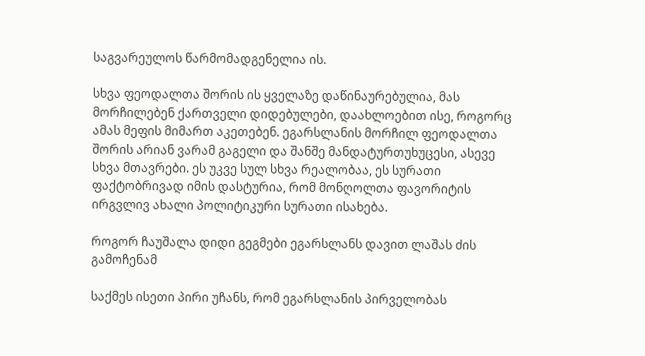საგვარეულოს წარმომადგენელია ის.

სხვა ფეოდალთა შორის ის ყველაზე დაწინაურებულია, მას მორჩილებენ ქართველი დიდებულები, დაახლოებით ისე, როგორც ამას მეფის მიმართ აკეთებენ. ეგარსლანის მორჩილ ფეოდალთა შორის არიან ვარამ გაგელი და შანშე მანდატურთუხუცესი, ასევე სხვა მთავრები. ეს უკვე სულ სხვა რეალობაა, ეს სურათი ფაქტობრივად იმის დასტურია, რომ მონღოლთა ფავორიტის ირგვლივ ახალი პოლიტიკური სურათი ისახება.

როგორ ჩაუშალა დიდი გეგმები ეგარსლანს დავით ლაშას ძის გამოჩენამ

საქმეს ისეთი პირი უჩანს, რომ ეგარსლანის პირველობას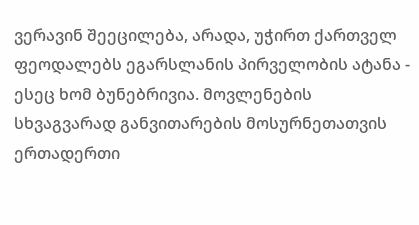ვერავინ შეეცილება, არადა, უჭირთ ქართველ ფეოდალებს ეგარსლანის პირველობის ატანა - ესეც ხომ ბუნებრივია. მოვლენების სხვაგვარად განვითარების მოსურნეთათვის ერთადერთი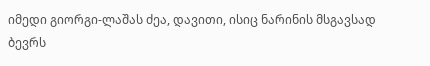იმედი გიორგი-ლაშას ძეა, დავითი, ისიც ნარინის მსგავსად ბევრს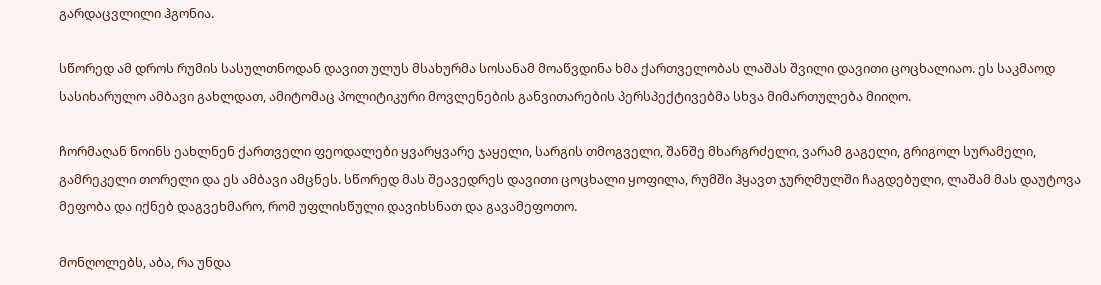გარდაცვლილი ჰგონია.

სწორედ ამ დროს რუმის სასულთნოდან დავით ულუს მსახურმა სოსანამ მოაწვდინა ხმა ქართველობას ლაშას შვილი დავითი ცოცხალიაო. ეს საკმაოდ სასიხარულო ამბავი გახლდათ, ამიტომაც პოლიტიკური მოვლენების განვითარების პერსპექტივებმა სხვა მიმართულება მიიღო.

ჩორმაღან ნოინს ეახლნენ ქართველი ფეოდალები ყვარყვარე ჯაყელი, სარგის თმოგველი, შანშე მხარგრძელი, ვარამ გაგელი, გრიგოლ სურამელი, გამრეკელი თორელი და ეს ამბავი ამცნეს. სწორედ მას შეავედრეს დავითი ცოცხალი ყოფილა, რუმში ჰყავთ ჯურღმულში ჩაგდებული, ლაშამ მას დაუტოვა მეფობა და იქნებ დაგვეხმარო, რომ უფლისწული დავიხსნათ და გავამეფოთო.

მონღოლებს, აბა, რა უნდა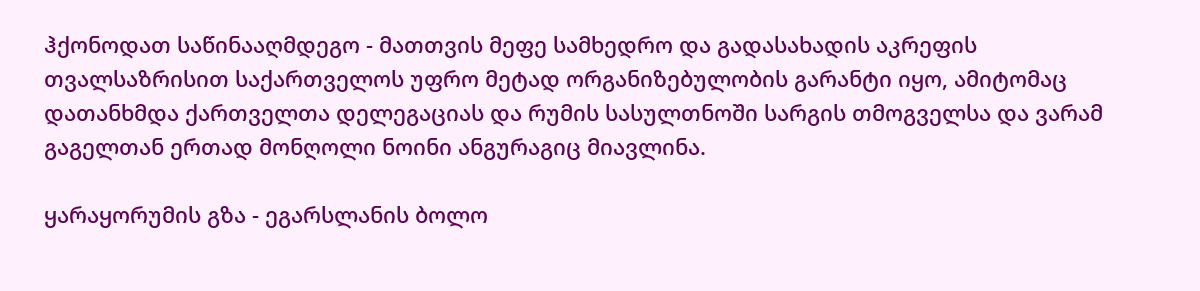ჰქონოდათ საწინააღმდეგო - მათთვის მეფე სამხედრო და გადასახადის აკრეფის თვალსაზრისით საქართველოს უფრო მეტად ორგანიზებულობის გარანტი იყო, ამიტომაც დათანხმდა ქართველთა დელეგაციას და რუმის სასულთნოში სარგის თმოგველსა და ვარამ გაგელთან ერთად მონღოლი ნოინი ანგურაგიც მიავლინა.

ყარაყორუმის გზა - ეგარსლანის ბოლო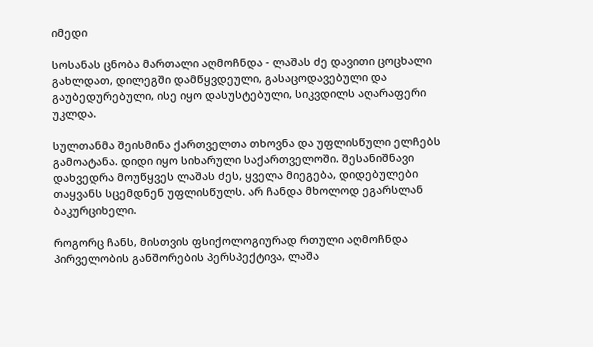იმედი

სოსანას ცნობა მართალი აღმოჩნდა - ლაშას ძე დავითი ცოცხალი გახლდათ, დილეგში დამწყვდეული, გასაცოდავებული და გაუბედურებული, ისე იყო დასუსტებული, სიკვდილს აღარაფერი უკლდა.

სულთანმა შეისმინა ქართველთა თხოვნა და უფლისწული ელჩებს გამოატანა. დიდი იყო სიხარული საქართველოში. შესანიშნავი დახვედრა მოუწყვეს ლაშას ძეს, ყველა მიეგება, დიდებულები თაყვანს სცემდნენ უფლისწულს. არ ჩანდა მხოლოდ ეგარსლან ბაკურციხელი.

როგორც ჩანს, მისთვის ფსიქოლოგიურად რთული აღმოჩნდა პირველობის განშორების პერსპექტივა, ლაშა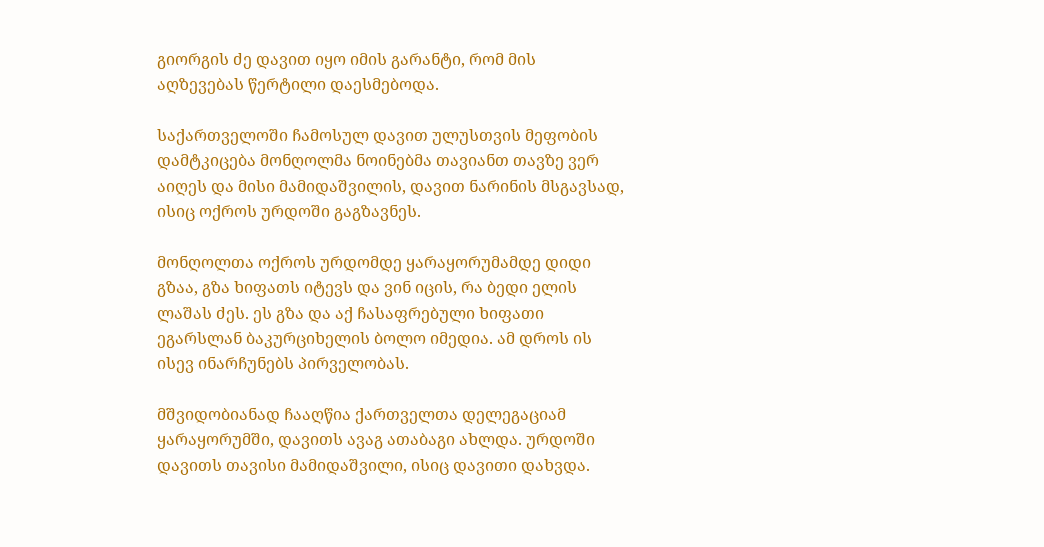გიორგის ძე დავით იყო იმის გარანტი, რომ მის აღზევებას წერტილი დაესმებოდა.

საქართველოში ჩამოსულ დავით ულუსთვის მეფობის დამტკიცება მონღოლმა ნოინებმა თავიანთ თავზე ვერ აიღეს და მისი მამიდაშვილის, დავით ნარინის მსგავსად, ისიც ოქროს ურდოში გაგზავნეს.

მონღოლთა ოქროს ურდომდე ყარაყორუმამდე დიდი გზაა, გზა ხიფათს იტევს და ვინ იცის, რა ბედი ელის ლაშას ძეს. ეს გზა და აქ ჩასაფრებული ხიფათი ეგარსლან ბაკურციხელის ბოლო იმედია. ამ დროს ის ისევ ინარჩუნებს პირველობას.

მშვიდობიანად ჩააღწია ქართველთა დელეგაციამ ყარაყორუმში, დავითს ავაგ ათაბაგი ახლდა. ურდოში დავითს თავისი მამიდაშვილი, ისიც დავითი დახვდა.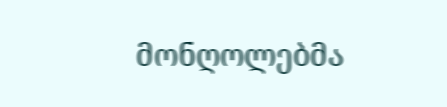მონღოლებმა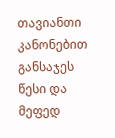თავიანთი კანონებით განსაჯეს წესი და მეფედ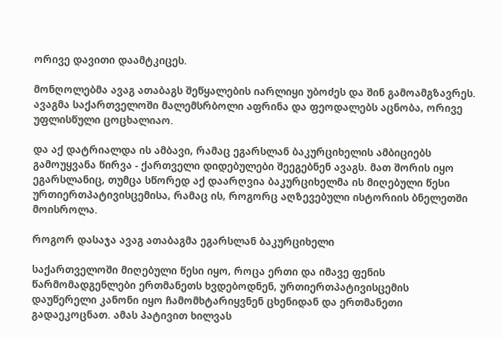ორივე დავითი დაამტკიცეს.

მონღოლებმა ავაგ ათაბაგს შეწყალების იარლიყი უბოძეს და შინ გამოამგზავრეს. ავაგმა საქართველოში მალემსრბოლი აფრინა და ფეოდალებს აცნობა, ორივე უფლისწული ცოცხალიაო.

და აქ დატრიალდა ის ამბავი, რამაც ეგარსლან ბაკურციხელის ამბიციებს გამოუყვანა წირვა - ქართველი დიდებულები შეეგებნენ ავაგს. მათ შორის იყო ეგარსლანიც, თუმცა სწორედ აქ დაარღვია ბაკურციხელმა ის მიღებული წესი ურთიერთპატივისცემისა, რამაც ის, როგორც აღზევებული ისტორიის ბნელეთში მოისროლა.

როგორ დასაჯა ავაგ ათაბაგმა ეგარსლან ბაკურციხელი

საქართველოში მიღებული წესი იყო, როცა ერთი და იმავე ფენის წარმომადგენლები ერთმანეთს ხვდებოდნენ, ურთიერთპატივისცემის დაუწერელი კანონი იყო ჩამომხტარიყვნენ ცხენიდან და ერთმანეთი გადაეკოცნათ. ამას პატივით ხილვას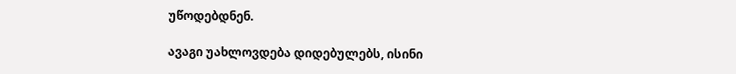უწოდებდნენ.

ავაგი უახლოვდება დიდებულებს, ისინი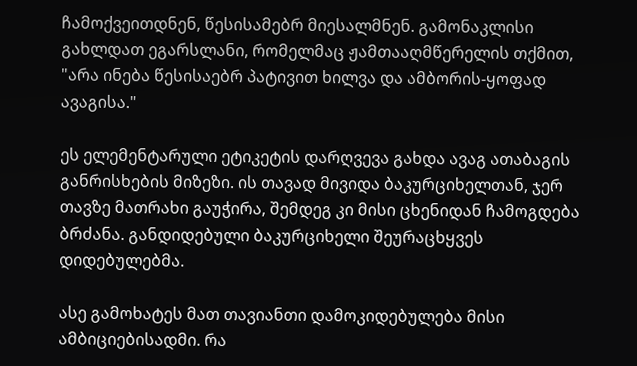ჩამოქვეითდნენ, წესისამებრ მიესალმნენ. გამონაკლისი გახლდათ ეგარსლანი, რომელმაც ჟამთააღმწერელის თქმით, "არა ინება წესისაებრ პატივით ხილვა და ამბორის-ყოფად ავაგისა."

ეს ელემენტარული ეტიკეტის დარღვევა გახდა ავაგ ათაბაგის განრისხების მიზეზი. ის თავად მივიდა ბაკურციხელთან, ჯერ თავზე მათრახი გაუჭირა, შემდეგ კი მისი ცხენიდან ჩამოგდება ბრძანა. განდიდებული ბაკურციხელი შეურაცხყვეს დიდებულებმა.

ასე გამოხატეს მათ თავიანთი დამოკიდებულება მისი ამბიციებისადმი. რა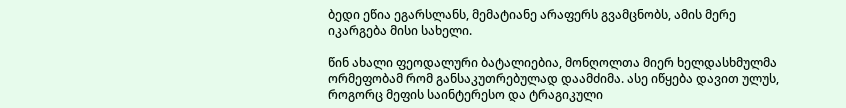ბედი ეწია ეგარსლანს, მემატიანე არაფერს გვამცნობს, ამის მერე იკარგება მისი სახელი.

წინ ახალი ფეოდალური ბატალიებია, მონღოლთა მიერ ხელდასხმულმა ორმეფობამ რომ განსაკუთრებულად დაამძიმა. ასე იწყება დავით ულუს, როგორც მეფის საინტერესო და ტრაგიკული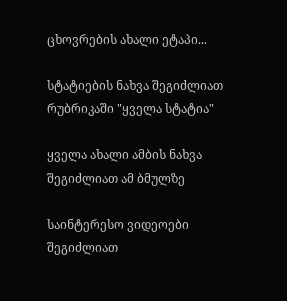ცხოვრების ახალი ეტაპი...

სტატიების ნახვა შეგიძლიათ რუბრიკაში "ყველა სტატია"

ყველა ახალი ამბის ნახვა შეგიძლიათ ამ ბმულზე

საინტერესო ვიდეოები შეგიძლიათ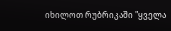იხილოთ რუბრიკაში "ყველა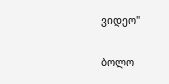ვიდეო"

ბოლო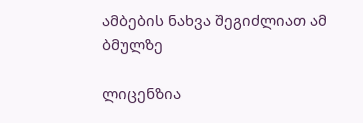ამბების ნახვა შეგიძლიათ ამ ბმულზე

ლიცენზია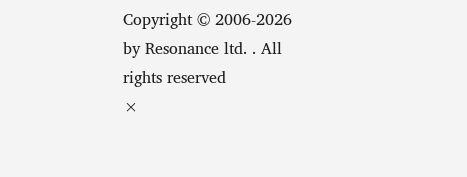Copyright © 2006-2026 by Resonance ltd. . All rights reserved
×